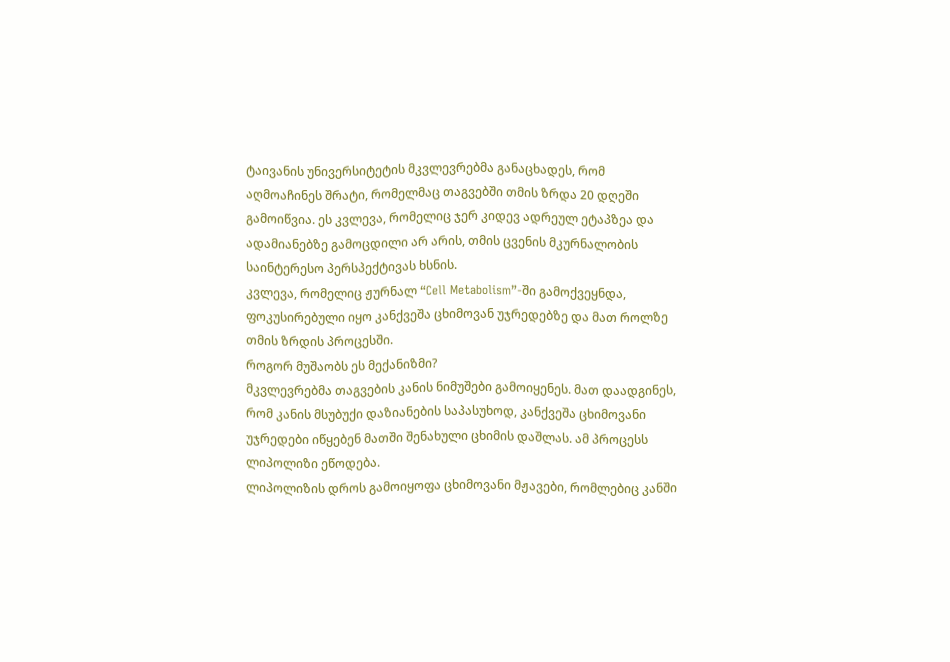ტაივანის უნივერსიტეტის მკვლევრებმა განაცხადეს, რომ აღმოაჩინეს შრატი, რომელმაც თაგვებში თმის ზრდა 20 დღეში გამოიწვია. ეს კვლევა, რომელიც ჯერ კიდევ ადრეულ ეტაპზეა და ადამიანებზე გამოცდილი არ არის, თმის ცვენის მკურნალობის საინტერესო პერსპექტივას ხსნის.
კვლევა, რომელიც ჟურნალ “Cell Metabolism”-ში გამოქვეყნდა, ფოკუსირებული იყო კანქვეშა ცხიმოვან უჯრედებზე და მათ როლზე თმის ზრდის პროცესში.
როგორ მუშაობს ეს მექანიზმი?
მკვლევრებმა თაგვების კანის ნიმუშები გამოიყენეს. მათ დაადგინეს, რომ კანის მსუბუქი დაზიანების საპასუხოდ, კანქვეშა ცხიმოვანი უჯრედები იწყებენ მათში შენახული ცხიმის დაშლას. ამ პროცესს ლიპოლიზი ეწოდება.
ლიპოლიზის დროს გამოიყოფა ცხიმოვანი მჟავები, რომლებიც კანში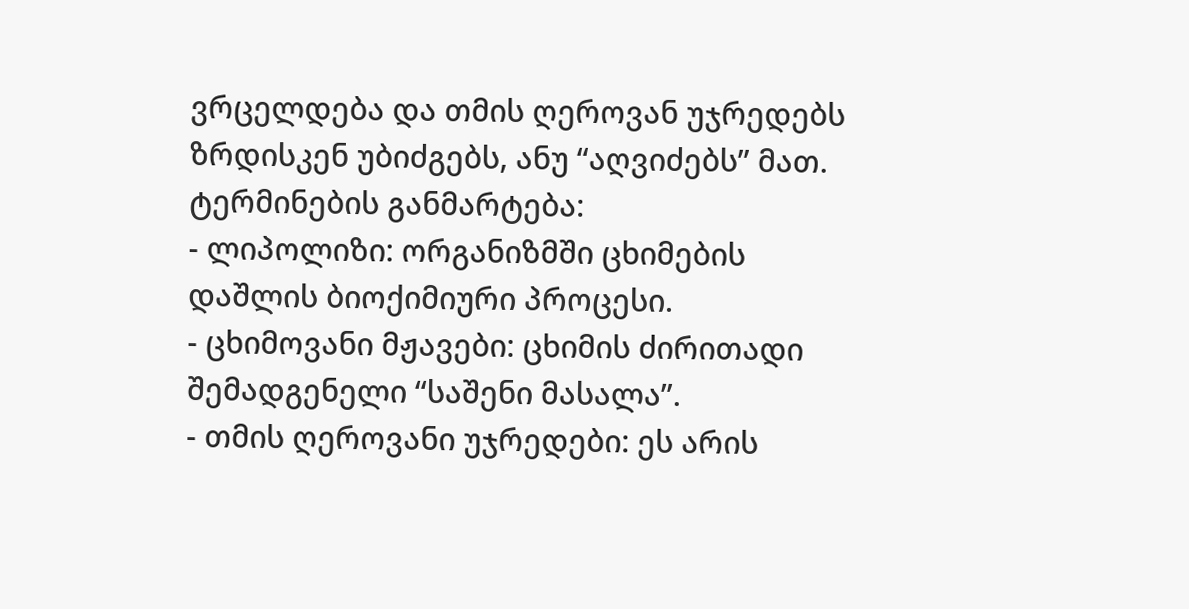ვრცელდება და თმის ღეროვან უჯრედებს ზრდისკენ უბიძგებს, ანუ “აღვიძებს” მათ.
ტერმინების განმარტება:
- ლიპოლიზი: ორგანიზმში ცხიმების დაშლის ბიოქიმიური პროცესი.
- ცხიმოვანი მჟავები: ცხიმის ძირითადი შემადგენელი “საშენი მასალა”.
- თმის ღეროვანი უჯრედები: ეს არის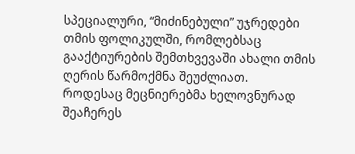სპეციალური, “მიძინებული” უჯრედები თმის ფოლიკულში, რომლებსაც გააქტიურების შემთხვევაში ახალი თმის ღერის წარმოქმნა შეუძლიათ.
როდესაც მეცნიერებმა ხელოვნურად შეაჩერეს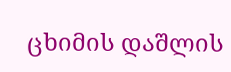ცხიმის დაშლის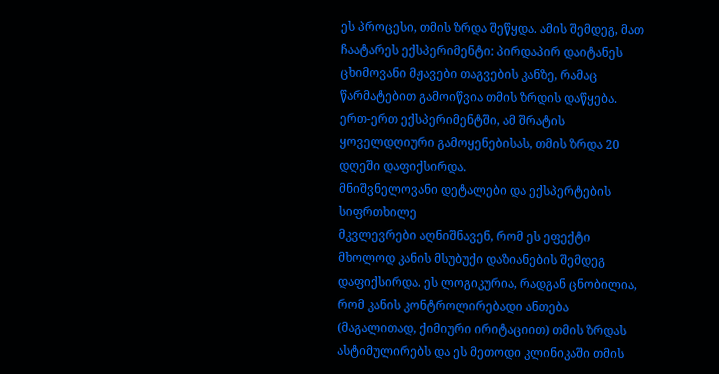ეს პროცესი, თმის ზრდა შეწყდა. ამის შემდეგ, მათ ჩაატარეს ექსპერიმენტი: პირდაპირ დაიტანეს ცხიმოვანი მჟავები თაგვების კანზე, რამაც წარმატებით გამოიწვია თმის ზრდის დაწყება. ერთ-ერთ ექსპერიმენტში, ამ შრატის ყოველდღიური გამოყენებისას, თმის ზრდა 20 დღეში დაფიქსირდა.
მნიშვნელოვანი დეტალები და ექსპერტების სიფრთხილე
მკვლევრები აღნიშნავენ, რომ ეს ეფექტი მხოლოდ კანის მსუბუქი დაზიანების შემდეგ დაფიქსირდა. ეს ლოგიკურია, რადგან ცნობილია, რომ კანის კონტროლირებადი ანთება (მაგალითად, ქიმიური ირიტაციით) თმის ზრდას ასტიმულირებს და ეს მეთოდი კლინიკაში თმის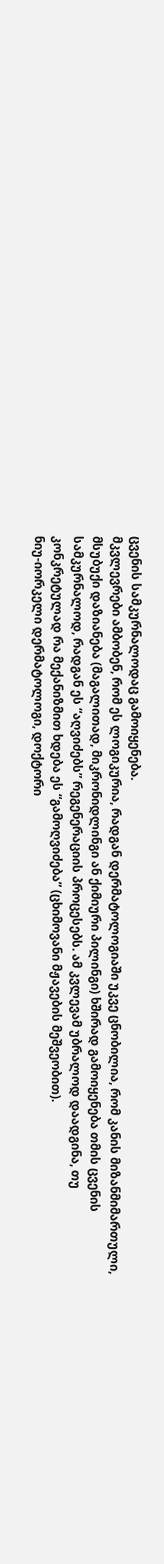ცვენის სამკურნალოდაც გამოიყენება.
მკვლევრები ამბობენ, რომ ეს ლოგიკურია, რადგან დერმატოლოგიაში უკვე ცნობილია, რომ კანის მიზანმიმართული, მსუბუქი დაზიანება (მაგალითად, მიკრონიდლინგი ან ქიმიური პილინგი) ხშირად გამოიყენება თმის ცვენის სამკურნალოდ, რადგან ეს “აღვიძებს” რეგენერაციის პროცესებს. ამ კვლევამ უბრალოდ დაადგინა, თუ კონკრეტულად რა მექანიზმით ხდება ეს “გამოღვიძება” (ცხიმოვანი მჟავების მეშვეობით).
ნიუ-იორკელი დერმატოლოგი, დოქტორი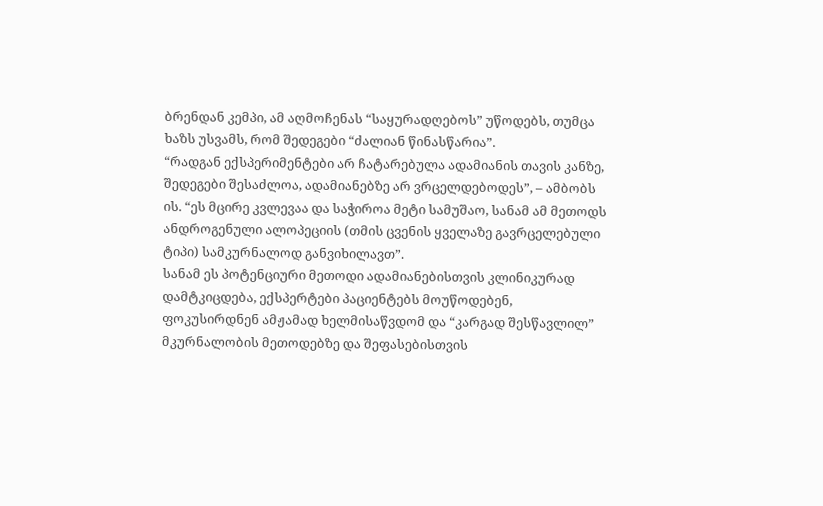ბრენდან კემპი, ამ აღმოჩენას “საყურადღებოს” უწოდებს, თუმცა ხაზს უსვამს, რომ შედეგები “ძალიან წინასწარია”.
“რადგან ექსპერიმენტები არ ჩატარებულა ადამიანის თავის კანზე, შედეგები შესაძლოა, ადამიანებზე არ ვრცელდებოდეს”, – ამბობს ის. “ეს მცირე კვლევაა და საჭიროა მეტი სამუშაო, სანამ ამ მეთოდს ანდროგენული ალოპეციის (თმის ცვენის ყველაზე გავრცელებული ტიპი) სამკურნალოდ განვიხილავთ”.
სანამ ეს პოტენციური მეთოდი ადამიანებისთვის კლინიკურად დამტკიცდება, ექსპერტები პაციენტებს მოუწოდებენ, ფოკუსირდნენ ამჟამად ხელმისაწვდომ და “კარგად შესწავლილ” მკურნალობის მეთოდებზე და შეფასებისთვის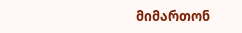მიმართონ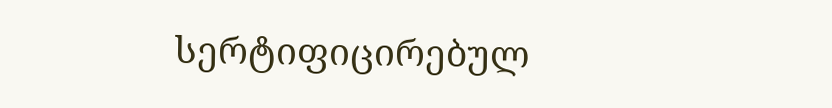სერტიფიცირებულ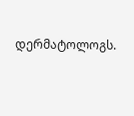დერმატოლოგს.